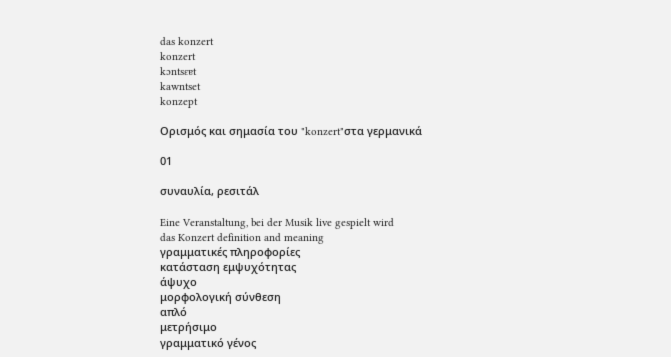das konzert
konzert
kɔntsɛɐt
kawntset
konzept

Ορισμός και σημασία του "konzert"στα γερμανικά

01

συναυλία, ρεσιτάλ

Eine Veranstaltung, bei der Musik live gespielt wird
das Konzert definition and meaning
γραμματικές πληροφορίες
κατάσταση εμψυχότητας
άψυχο
μορφολογική σύνθεση
απλό
μετρήσιμο
γραμματικό γένος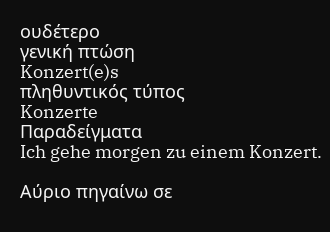ουδέτερο
γενική πτώση
Konzert(e)s
πληθυντικός τύπος
Konzerte
Παραδείγματα
Ich gehe morgen zu einem Konzert.

Αύριο πηγαίνω σε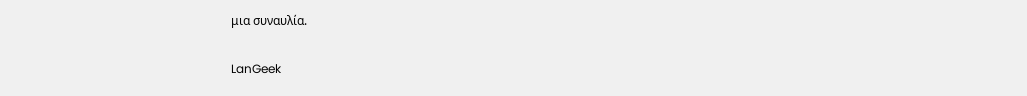μια συναυλία.

LanGeek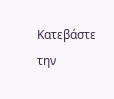Κατεβάστε την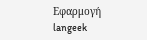Εφαρμογή
langeek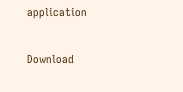application

Download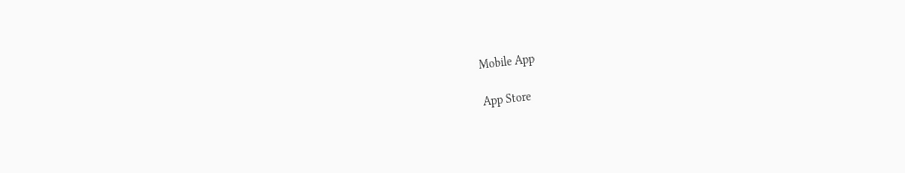Mobile App

App Store